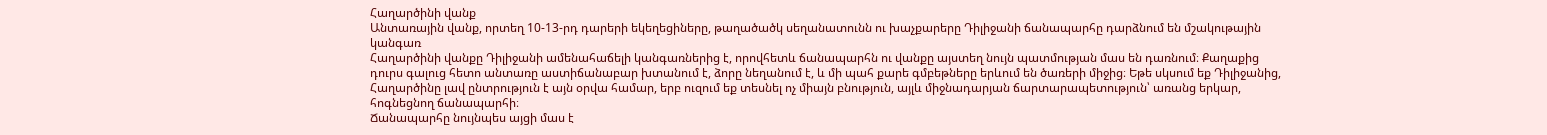Հաղարծինի վանք
Անտառային վանք, որտեղ 10-13-րդ դարերի եկեղեցիները, թաղածածկ սեղանատունն ու խաչքարերը Դիլիջանի ճանապարհը դարձնում են մշակութային կանգառ
Հաղարծինի վանքը Դիլիջանի ամենահաճելի կանգառներից է, որովհետև ճանապարհն ու վանքը այստեղ նույն պատմության մաս են դառնում։ Քաղաքից դուրս գալուց հետո անտառը աստիճանաբար խտանում է, ձորը նեղանում է, և մի պահ քարե գմբեթները երևում են ծառերի միջից։ Եթե սկսում եք Դիլիջանից, Հաղարծինը լավ ընտրություն է այն օրվա համար, երբ ուզում եք տեսնել ոչ միայն բնություն, այլև միջնադարյան ճարտարապետություն՝ առանց երկար, հոգնեցնող ճանապարհի։
Ճանապարհը նույնպես այցի մաս է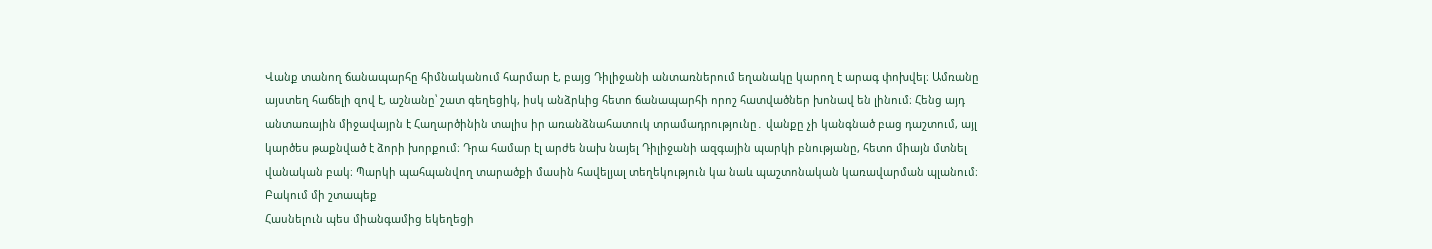Վանք տանող ճանապարհը հիմնականում հարմար է, բայց Դիլիջանի անտառներում եղանակը կարող է արագ փոխվել։ Ամռանը այստեղ հաճելի զով է, աշնանը՝ շատ գեղեցիկ, իսկ անձրևից հետո ճանապարհի որոշ հատվածներ խոնավ են լինում։ Հենց այդ անտառային միջավայրն է Հաղարծինին տալիս իր առանձնահատուկ տրամադրությունը․ վանքը չի կանգնած բաց դաշտում, այլ կարծես թաքնված է ձորի խորքում։ Դրա համար էլ արժե նախ նայել Դիլիջանի ազգային պարկի բնությանը, հետո միայն մտնել վանական բակ։ Պարկի պահպանվող տարածքի մասին հավելյալ տեղեկություն կա նաև պաշտոնական կառավարման պլանում։
Բակում մի շտապեք
Հասնելուն պես միանգամից եկեղեցի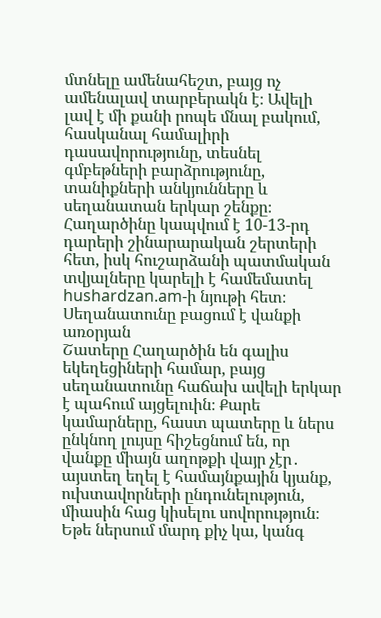մտնելը ամենահեշտ, բայց ոչ ամենալավ տարբերակն է։ Ավելի լավ է մի քանի րոպե մնալ բակում, հասկանալ համալիրի դասավորությունը, տեսնել գմբեթների բարձրությունը, տանիքների անկյունները և սեղանատան երկար շենքը։ Հաղարծինը կապվում է 10-13-րդ դարերի շինարարական շերտերի հետ, իսկ հուշարձանի պատմական տվյալները կարելի է համեմատել hushardzan.am-ի նյութի հետ։
Սեղանատունը բացում է վանքի առօրյան
Շատերը Հաղարծին են գալիս եկեղեցիների համար, բայց սեղանատունը հաճախ ավելի երկար է պահում այցելուին։ Քարե կամարները, հաստ պատերը և ներս ընկնող լույսը հիշեցնում են, որ վանքը միայն աղոթքի վայր չէր․ այստեղ եղել է համայնքային կյանք, ուխտավորների ընդունելություն, միասին հաց կիսելու սովորություն։ Եթե ներսում մարդ քիչ կա, կանգ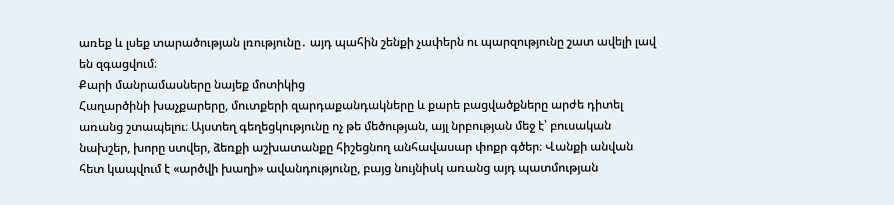առեք և լսեք տարածության լռությունը․ այդ պահին շենքի չափերն ու պարզությունը շատ ավելի լավ են զգացվում։
Քարի մանրամասները նայեք մոտիկից
Հաղարծինի խաչքարերը, մուտքերի զարդաքանդակները և քարե բացվածքները արժե դիտել առանց շտապելու։ Այստեղ գեղեցկությունը ոչ թե մեծության, այլ նրբության մեջ է՝ բուսական նախշեր, խորը ստվեր, ձեռքի աշխատանքը հիշեցնող անհավասար փոքր գծեր։ Վանքի անվան հետ կապվում է «արծվի խաղի» ավանդությունը, բայց նույնիսկ առանց այդ պատմության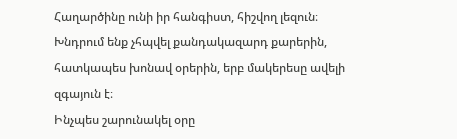Հաղարծինը ունի իր հանգիստ, հիշվող լեզուն։ Խնդրում ենք չհպվել քանդակազարդ քարերին, հատկապես խոնավ օրերին, երբ մակերեսը ավելի զգայուն է։
Ինչպես շարունակել օրը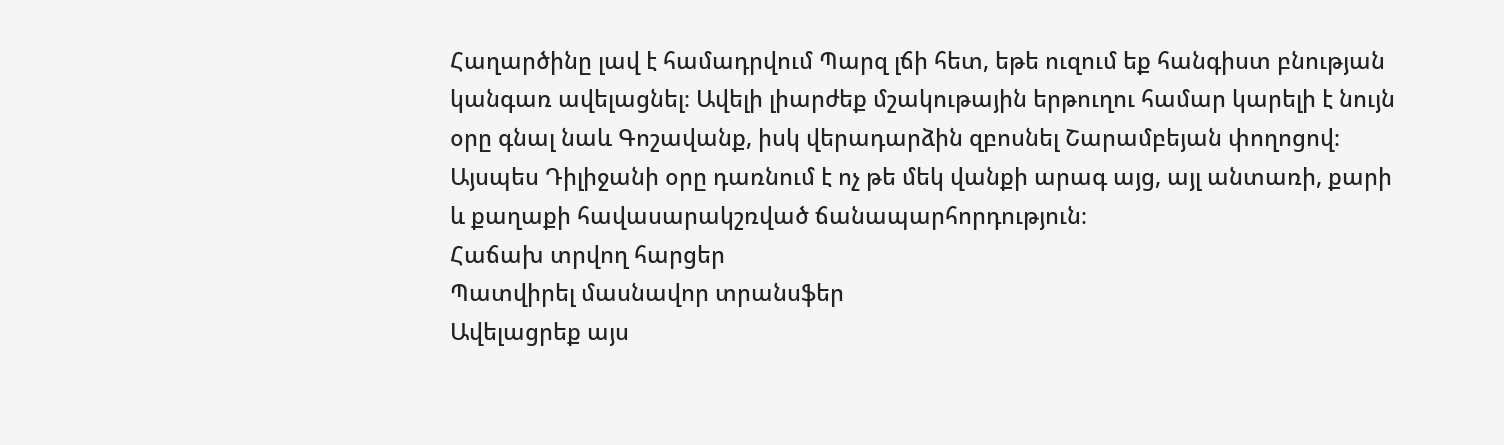Հաղարծինը լավ է համադրվում Պարզ լճի հետ, եթե ուզում եք հանգիստ բնության կանգառ ավելացնել։ Ավելի լիարժեք մշակութային երթուղու համար կարելի է նույն օրը գնալ նաև Գոշավանք, իսկ վերադարձին զբոսնել Շարամբեյան փողոցով։ Այսպես Դիլիջանի օրը դառնում է ոչ թե մեկ վանքի արագ այց, այլ անտառի, քարի և քաղաքի հավասարակշռված ճանապարհորդություն։
Հաճախ տրվող հարցեր
Պատվիրել մասնավոր տրանսֆեր
Ավելացրեք այս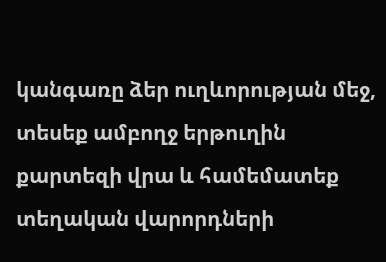կանգառը ձեր ուղևորության մեջ, տեսեք ամբողջ երթուղին քարտեզի վրա և համեմատեք տեղական վարորդների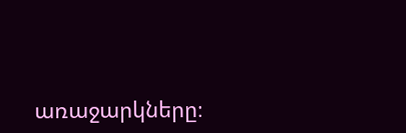առաջարկները։